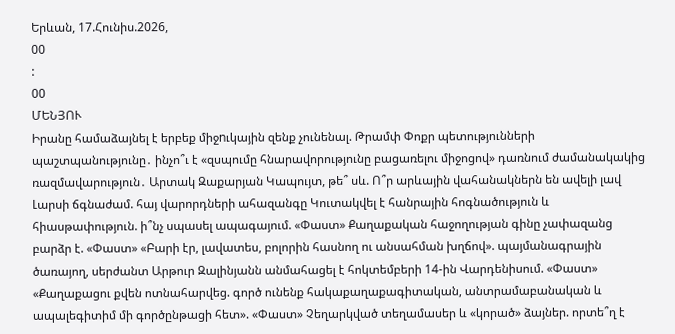Երևան, 17.Հունիս.2026,
00
:
00
ՄԵՆՅՈՒ
Իրանը համաձայնել է երբեք միջnւկային զենք չունենալ. Թրամփ Փոքր պետությունների պաշտպանությունը․ ինչո՞ւ է «զսպումը հնարավորությունը բացառելու միջոցով» դառնում ժամանակակից ռազմավարություն․ Արտակ Զաքարյան Կապույտ, թե՞ սև. Ո՞ր արևային վահանակներն են ավելի լավ Լարսի ճգնաժամ. հայ վարորդների ահազանգը Կուտակվել է հանրային հոգնածություն և հիասթափություն. ի՞նչ սպասել ապագայում. «Փաստ» Քաղաքական հաջողության գինը չափազանց բարձր է. «Փաստ» «Բարի էր, լավատես, բոլորին հասնող ու անսահման խղճով». պայմանագրային ծառայող, սերժանտ Արթուր Զալինյանն անմահացել է հոկտեմբերի 14-ին Վարդենիսում. «Փաստ» «Քաղաքացու քվեն ոտնահարվեց. գործ ունենք հակաքաղաքագիտական, անտրամաբանական և ապալեգիտիմ մի գործընթացի հետ». «Փաստ» Չեղարկված տեղամասեր և «կորած» ձայներ. որտե՞ղ է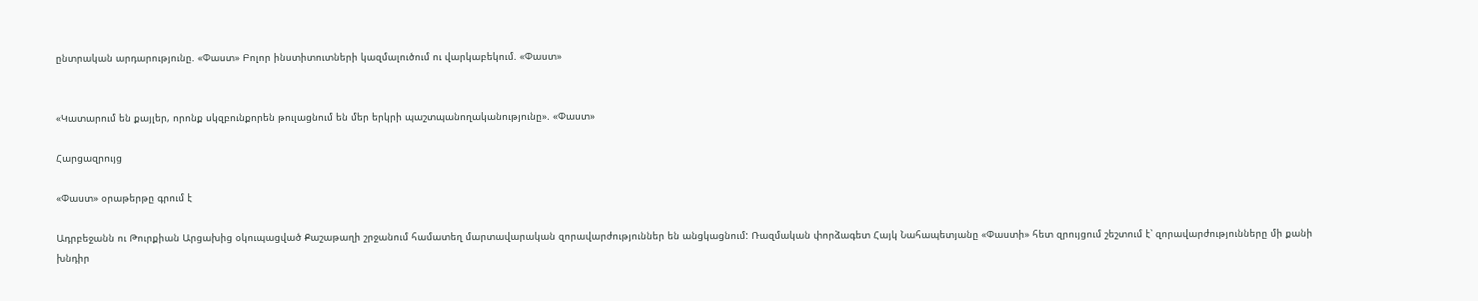ընտրական արդարությունը. «Փաստ» Բոլոր ինստիտուտների կազմալուծում ու վարկաբեկում. «Փաստ»


«Կատարում են քայլեր, որոնք սկզբունքորեն թուլացնում են մեր երկրի պաշտպանողականությունը». «Փաստ»

Հարցազրույց

«Փաստ» օրաթերթը գրում է

Ադրբեջանն ու Թուրքիան Արցախից օկուպացված Քաշաթաղի շրջանում համատեղ մարտավարական զորավարժություններ են անցկացնում: Ռազմական փորձագետ Հայկ Նահապետյանը «Փաստի» հետ զրույցում շեշտում է՝ զորավարժությունները մի քանի խնդիր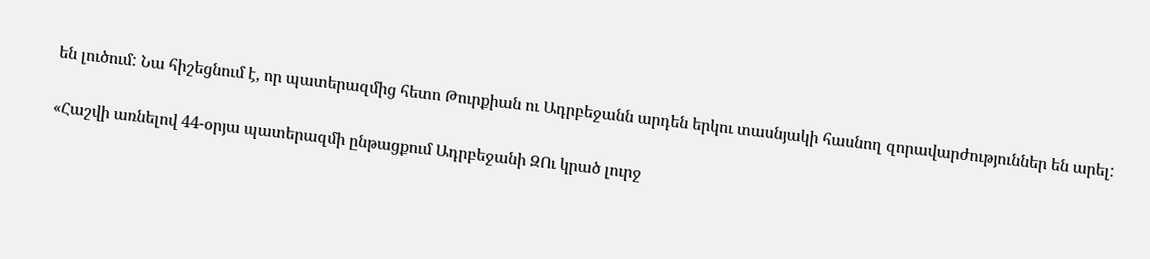են լուծում: Նա հիշեցնում է, որ պատերազմից հետո Թուրքիան ու Ադրբեջանն արդեն երկու տասնյակի հասնող զորավարժություններ են արել:

«Հաշվի առնելով 44-օրյա պատերազմի ընթացքում Ադրբեջանի ԶՈւ կրած լուրջ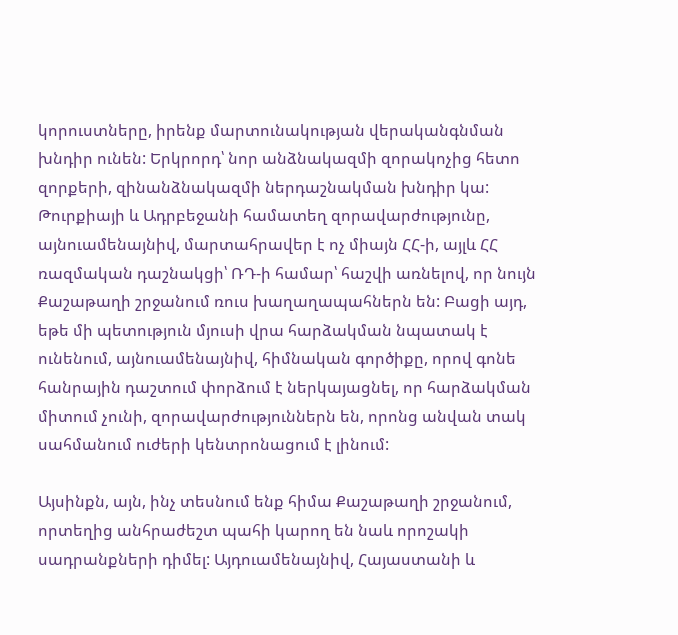կորուստները, իրենք մարտունակության վերականգնման խնդիր ունեն: Երկրորդ՝ նոր անձնակազմի զորակոչից հետո զորքերի, զինանձնակազմի ներդաշնակման խնդիր կա: Թուրքիայի և Ադրբեջանի համատեղ զորավարժությունը, այնուամենայնիվ, մարտահրավեր է ոչ միայն ՀՀ-ի, այլև ՀՀ ռազմական դաշնակցի՝ ՌԴ-ի համար՝ հաշվի առնելով, որ նույն Քաշաթաղի շրջանում ռուս խաղաղապահներն են: Բացի այդ, եթե մի պետություն մյուսի վրա հարձակման նպատակ է ունենում, այնուամենայնիվ, հիմնական գործիքը, որով գոնե հանրային դաշտում փորձում է ներկայացնել, որ հարձակման միտում չունի, զորավարժություններն են, որոնց անվան տակ սահմանում ուժերի կենտրոնացում է լինում:

Այսինքն, այն, ինչ տեսնում ենք հիմա Քաշաթաղի շրջանում, որտեղից անհրաժեշտ պահի կարող են նաև որոշակի սադրանքների դիմել: Այդուամենայնիվ, Հայաստանի և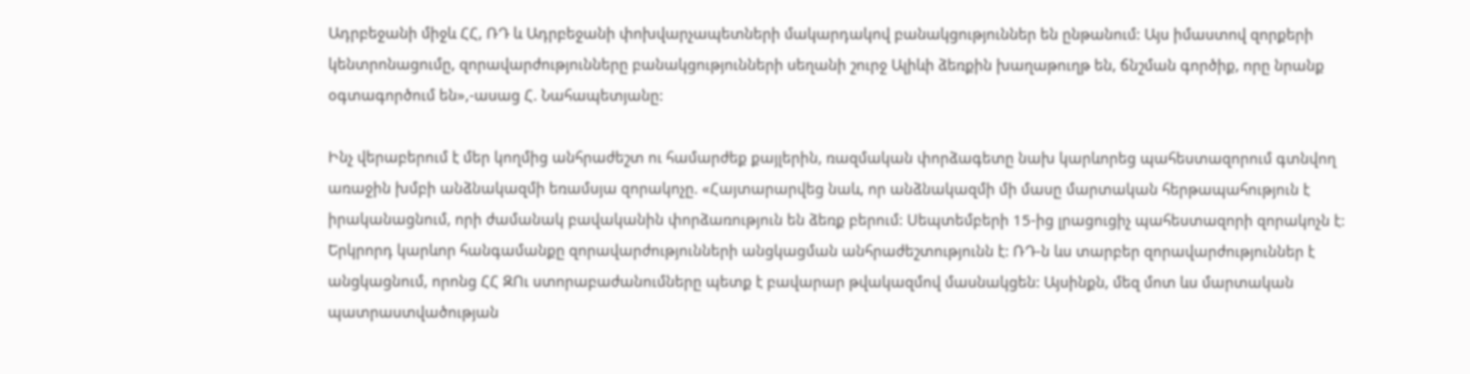Ադրբեջանի միջև ՀՀ, ՌԴ և Ադրբեջանի փոխվարչապետների մակարդակով բանակցություններ են ընթանում: Այս իմաստով զորքերի կենտրոնացումը, զորավարժությունները բանակցությունների սեղանի շուրջ Ալիևի ձեռքին խաղաթուղթ են, ճնշման գործիք, որը նրանք օգտագործում են»,-ասաց Հ. Նահապետյանը:

Ինչ վերաբերում է մեր կողմից անհրաժեշտ ու համարժեք քայլերին, ռազմական փորձագետը նախ կարևորեց պահեստազորում գտնվող առաջին խմբի անձնակազմի եռամսյա զորակոչը. «Հայտարարվեց նաև, որ անձնակազմի մի մասը մարտական հերթապահություն է իրականացնում, որի ժամանակ բավականին փորձառություն են ձեռք բերում: Սեպտեմբերի 15-ից լրացուցիչ պահեստազորի զորակոչն է: Երկրորդ կարևոր հանգամանքը զորավարժությունների անցկացման անհրաժեշտությունն է: ՌԴ-ն ևս տարբեր զորավարժություններ է անցկացնում, որոնց ՀՀ ԶՈւ ստորաբաժանումները պետք է բավարար թվակազմով մասնակցեն: Այսինքն, մեզ մոտ ևս մարտական պատրաստվածության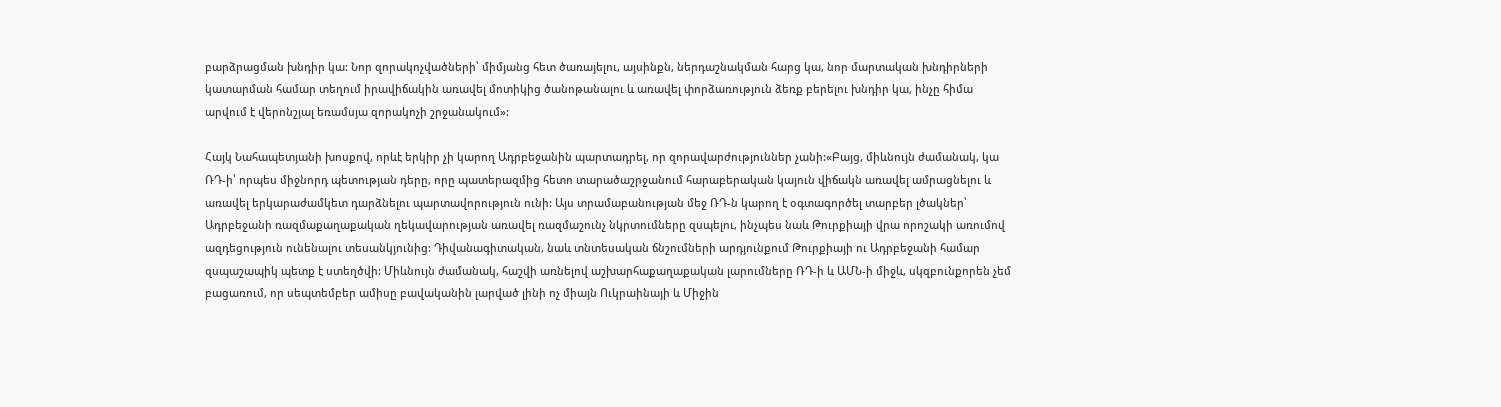բարձրացման խնդիր կա: Նոր զորակոչվածների՝ միմյանց հետ ծառայելու, այսինքն, ներդաշնակման հարց կա, նոր մարտական խնդիրների կատարման համար տեղում իրավիճակին առավել մոտիկից ծանոթանալու և առավել փորձառություն ձեռք բերելու խնդիր կա, ինչը հիմա արվում է վերոնշյալ եռամսյա զորակոչի շրջանակում»:

Հայկ Նահապետյանի խոսքով, որևէ երկիր չի կարող Ադրբեջանին պարտադրել, որ զորավարժություններ չանի:«Բայց, միևնույն ժամանակ, կա ՌԴ-ի՝ որպես միջնորդ պետության դերը, որը պատերազմից հետո տարածաշրջանում հարաբերական կայուն վիճակն առավել ամրացնելու և առավել երկարաժամկետ դարձնելու պարտավորություն ունի: Այս տրամաբանության մեջ ՌԴ-ն կարող է օգտագործել տարբեր լծակներ՝ Ադրբեջանի ռազմաքաղաքական ղեկավարության առավել ռազմաշունչ նկրտումները զսպելու, ինչպես նաև Թուրքիայի վրա որոշակի առումով ազդեցություն ունենալու տեսանկյունից: Դիվանագիտական, նաև տնտեսական ճնշումների արդյունքում Թուրքիայի ու Ադրբեջանի համար զսպաշապիկ պետք է ստեղծվի: Միևնույն ժամանակ, հաշվի առնելով աշխարհաքաղաքական լարումները ՌԴ-ի և ԱՄՆ-ի միջև, սկզբունքորեն չեմ բացառում, որ սեպտեմբեր ամիսը բավականին լարված լինի ոչ միայն Ուկրաինայի և Միջին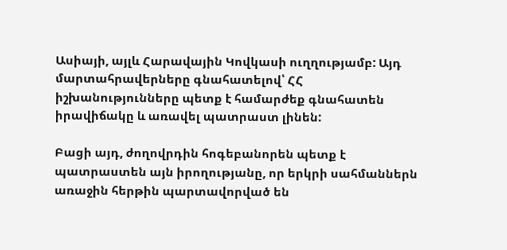Ասիայի, այլև Հարավային Կովկասի ուղղությամբ: Այդ մարտահրավերները գնահատելով՝ ՀՀ իշխանությունները պետք է համարժեք գնահատեն իրավիճակը և առավել պատրաստ լինեն:

Բացի այդ, ժողովրդին հոգեբանորեն պետք է պատրաստեն այն իրողությանը, որ երկրի սահմաններն առաջին հերթին պարտավորված են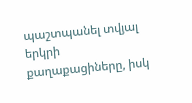պաշտպանել տվյալ երկրի քաղաքացիները, իսկ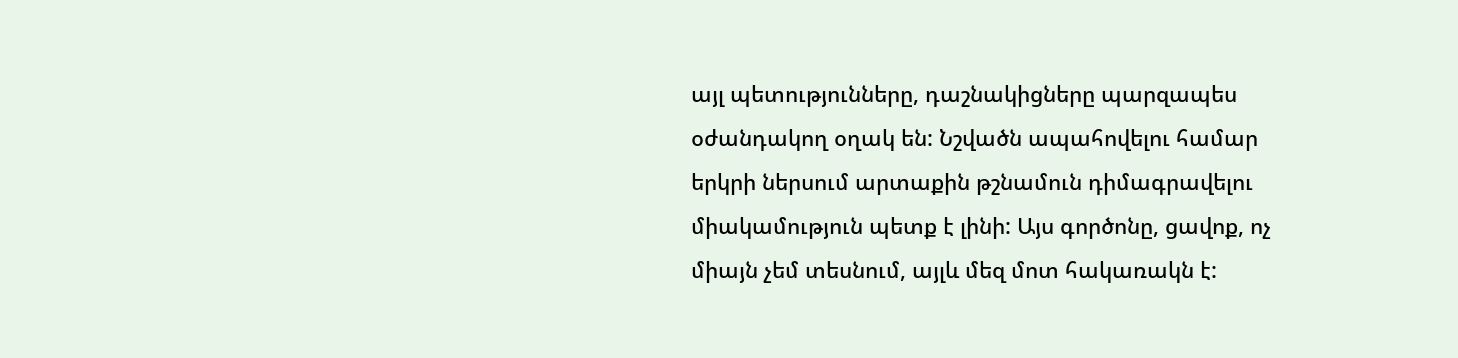այլ պետությունները, դաշնակիցները պարզապես օժանդակող օղակ են: Նշվածն ապահովելու համար երկրի ներսում արտաքին թշնամուն դիմագրավելու միակամություն պետք է լինի: Այս գործոնը, ցավոք, ոչ միայն չեմ տեսնում, այլև մեզ մոտ հակառակն է: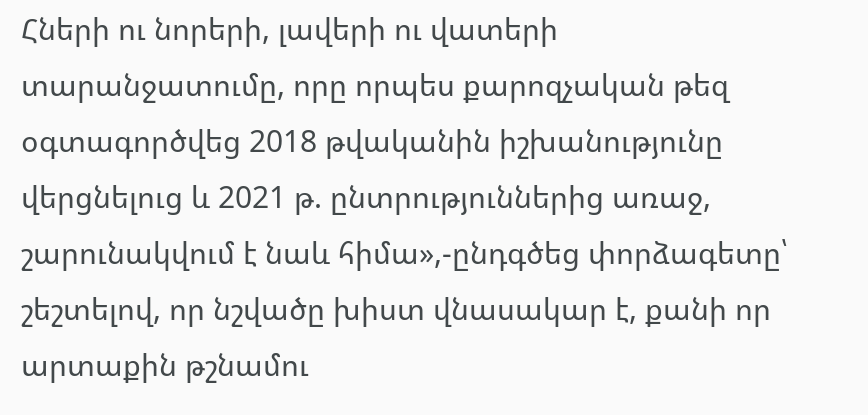Հների ու նորերի, լավերի ու վատերի տարանջատումը, որը որպես քարոզչական թեզ օգտագործվեց 2018 թվականին իշխանությունը վերցնելուց և 2021 թ. ընտրություններից առաջ, շարունակվում է նաև հիմա»,-ընդգծեց փորձագետը՝ շեշտելով, որ նշվածը խիստ վնասակար է, քանի որ արտաքին թշնամու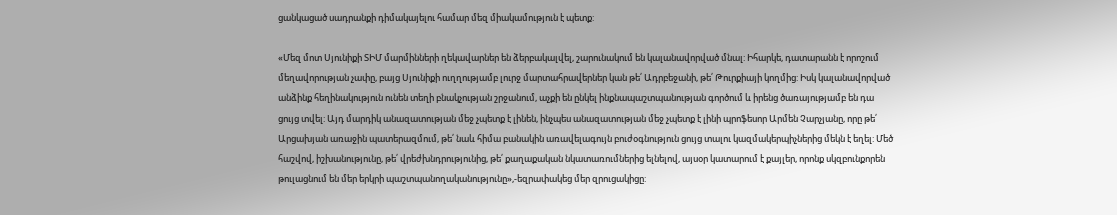ցանկացած սադրանքի դիմակայելու համար մեզ միակամություն է պետք:

«Մեզ մոտ Սյունիքի ՏԻՄ մարմինների ղեկավարներ են ձերբակալվել, շարունակում են կալանավորված մնալ: Իհարկե, դատարանն է որոշում մեղավորության չափը, բայց Սյունիքի ուղղությամբ լուրջ մարտահրավերներ կան թե՛ Ադրբեջանի, թե՛ Թուրքիայի կողմից: Իսկ կալանավորված անձինք հեղինակություն ունեն տեղի բնակչության շրջանում, աչքի են ընկել ինքնապաշտպանության գործում և իրենց ծառայությամբ են դա ցույց տվել: Այդ մարդիկ անազատության մեջ չպետք է լինեն, ինչպես անազատության մեջ չպետք է լինի պրոֆեսոր Արմեն Չարչյանը, որը թե՛ Արցախյան առաջին պատերազմում, թե՛ նաև հիմա բանակին առավելագույն բուժօգնություն ցույց տալու կազմակերպիչներից մեկն է եղել: Մեծ հաշվով, իշխանությունը, թե՛ վրեժխնդրությունից, թե՛ քաղաքական նկատառումներից ելնելով, այսօր կատարում է քայլեր, որոնք սկզբունքորեն թուլացնում են մեր երկրի պաշտպանողականությունը»,-եզրափակեց մեր զրուցակիցը: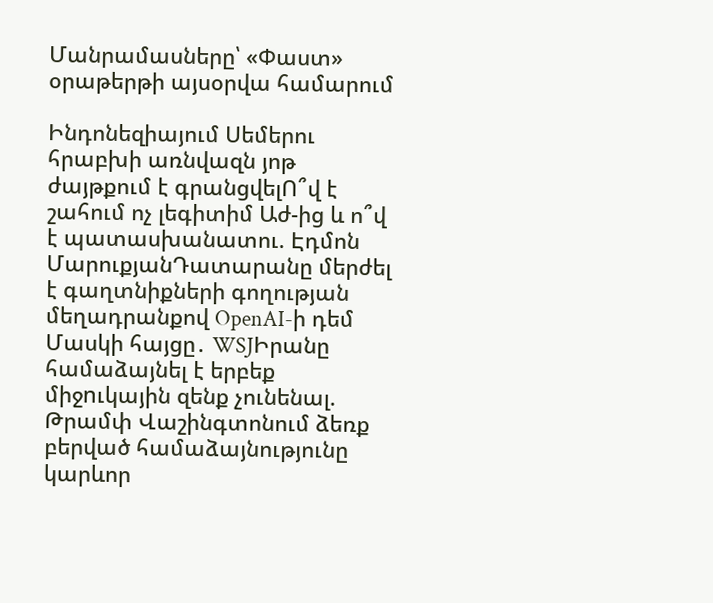Մանրամասները՝ «Փաստ» օրաթերթի այսօրվա համարում

Ինդոնեզիայում Սեմերու հրաբխի առնվազն յոթ ժայթքում է գրանցվելՈ՞վ է շահում ոչ լեգիտիմ Աժ-ից և ո՞վ է պատասխանատու. Էդմոն ՄարուքյանԴատարանը մերժել է գաղտնիքների գողության մեղադրանքով OpenAI-ի դեմ Մասկի հայցը․ WSJԻրանը համաձայնել է երբեք միջnւկային զենք չունենալ. Թրամփ Վաշինգտոնում ձեռք բերված համաձայնությունը կարևոր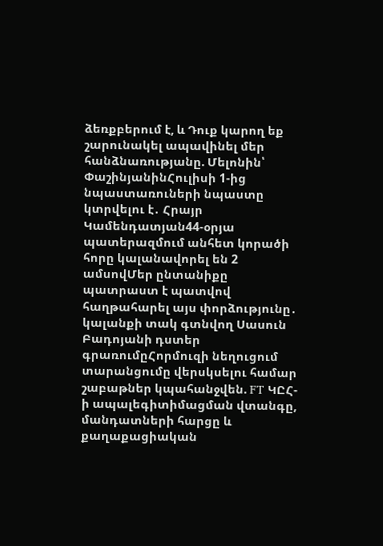ձեռքբերում է, և Դուք կարող եք շարունակել ապավինել մեր հանձնառությանը. Մելոնին՝ ՓաշինյանինՀուլիսի 1-ից նպաստառուների նպաստը կտրվելու է․ Հրայր Կամենդատյան44-օրյա պատերազմում անհետ կորածի հորը կալանավորել են 2 ամսովՄեր ընտանիքը պատրաստ է պատվով հաղթահարել այս փորձությունը․ կալանքի տակ գտնվող Սասուն Բադոյանի դստեր գրառումըՀորմուզի նեղուցում տարանցումը վերսկսելու համար շաբաթներ կպահանջվեն. FT ԿԸՀ-ի ապալեգիտիմացման վտանգը, մանդատների հարցը և քաղաքացիական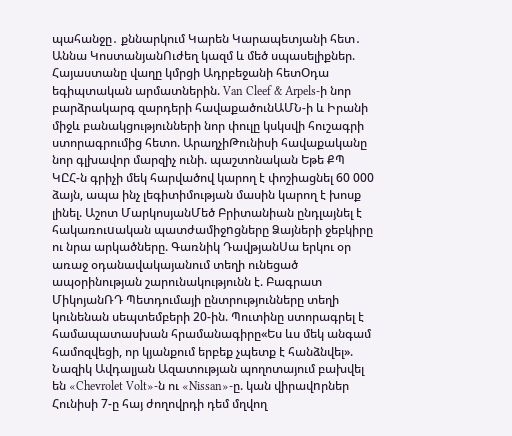պահանջը․ քննարկում Կարեն Կարապետյանի հետ․ Աննա ԿոստանյանՈւժեղ կազմ և մեծ սպասելիքներ. Հայաստանը վաղը կմրցի Ադրբեջանի հետՕդա եգիպտական արմատներին. Van Cleef & Arpels-ի նոր բարձրակարգ զարդերի հավաքածունԱՄՆ-ի և Իրանի միջև բանակցությունների նոր փուլը կսկսվի հուշագրի ստորագրումից հետո. ԱրաղչիԹունիսի հավաքականը նոր գլխավոր մարզիչ ունի. պաշտոնական Եթե ՔՊ ԿԸՀ-ն գրիչի մեկ հարվածով կարող է փոշիացնել 60 000 ձայն, ապա ինչ լեգիտիմության մասին կարող է խոսք լինել. Աշոտ ՄարկոսյանՄեծ Բրիտանիան ընդլայնել է հակառուuական պատժամիջnցները Ձայների ջեբկիրը ու նրա արկածները. Գառնիկ ԴավթյանՍա երկու օր առաջ օդանավակայանում տեղի ունեցած ապօրինության շարունակությունն է. Բագրատ ՄիկոյանՌԴ Պետդումայի ընտրությունները տեղի կունենան սեպտեմբերի 20-ին. Պուտինը ստորագրել է համապատասխան հրամանագիրը«Ես ևս մեկ անգամ համոզվեցի, որ կյանքում երբեք չպետք է հանձնվել». Նազիկ Ավդալյան Ազատության պողոտայում բախվել են «Chevrolet Volt»-ն ու «Nissan»-ը. կան վիրավnրներ Հունիսի 7-ը հայ ժողովրդի դեմ մղվող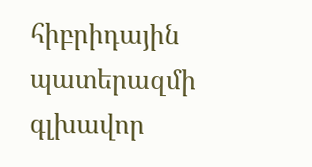հիբրիդային պատերազմի գլխավոր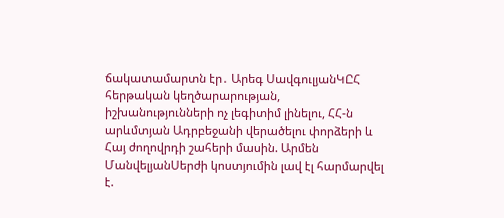ճակատամարտն էր․ Արեգ ՍավգուլյանԿԸՀ հերթական կեղծարարության, իշխանությունների ոչ լեգիտիմ լինելու, ՀՀ-ն արևմտյան Ադրբեջանի վերածելու փորձերի և Հայ ժողովրդի շահերի մասին. Արմեն ՄանվելյանՍերժի կոստյումին լավ էլ հարմարվել է.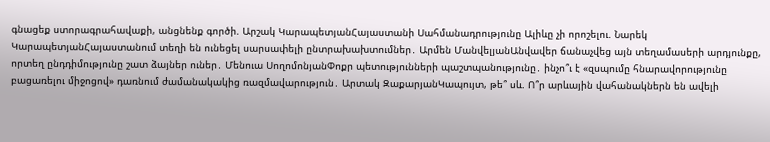գնացեք ստորագրահավաքի, անցնենք գործի. Արշակ ԿարապետյանՀայաստանի Սահմանադրությունը Ալիևը չի որոշելու. Նարեկ ԿարապետյանՀայաստանում տեղի են ունեցել սարսափելի ընտրախախտումներ․ Արմեն ՄանվելյանԱնվավեր ճանաչվեց այն տեղամասերի արդյունքը, որտեղ ընդդիմությունը շատ ձայներ ուներ․ Մենուա ՍողոմոնյանՓոքր պետությունների պաշտպանությունը․ ինչո՞ւ է «զսպումը հնարավորությունը բացառելու միջոցով» դառնում ժամանակակից ռազմավարություն․ Արտակ ԶաքարյանԿապույտ, թե՞ սև. Ո՞ր արևային վահանակներն են ավելի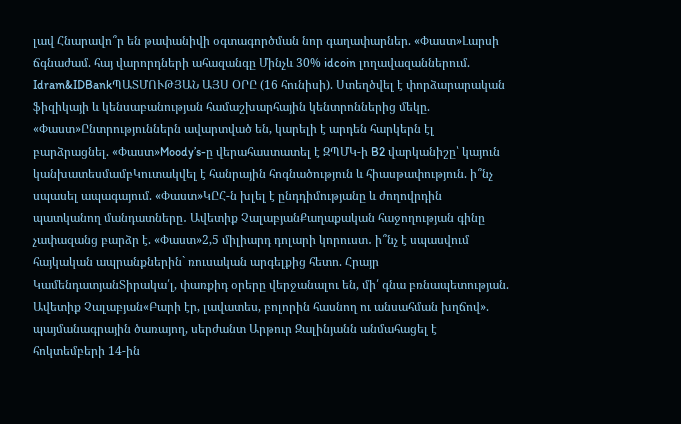լավ Հնարավո՞ր են թափանիվի օգտագործման նոր գաղափարներ. «Փաստ»Լարսի ճգնաժամ. հայ վարորդների ահազանգը Մինչև 30% idcoin լողավազաններում. Idram&IDBankՊԱՏՄՈՒԹՅԱՆ ԱՅՍ ՕՐԸ (16 հունիսի). Ստեղծվել է փորձարարական ֆիզիկայի և կենսաբանության համաշխարհային կենտրոններից մեկը. «Փաստ»Ընտրություններն ավարտված են, կարելի է արդեն հարկերն էլ բարձրացնել. «Փաստ»Moody’s-ը վերահաստատել է ԶՊՄԿ-ի B2 վարկանիշը՝ կայուն կանխատեսմամբԿուտակվել է հանրային հոգնածություն և հիասթափություն. ի՞նչ սպասել ապագայում. «Փաստ»ԿԸՀ-ն խլել է ընդդիմությանը և ժողովրդին պատկանող մանդատները․ Ավետիք ՉալաբյանՔաղաքական հաջողության գինը չափազանց բարձր է. «Փաստ»2,5 միլիարդ դոլարի կորուստ․ ի՞նչ է սպասվում հայկական ապրանքներին` ռուսական արգելքից հետո. Հրայր ԿամենդատյանՏիրակա՛լ, փառքիդ օրերը վերջանալու են, մի՛ գնա բռնապետության. Ավետիք Չալաբյան«Բարի էր, լավատես, բոլորին հասնող ու անսահման խղճով». պայմանագրային ծառայող, սերժանտ Արթուր Զալինյանն անմահացել է հոկտեմբերի 14-ին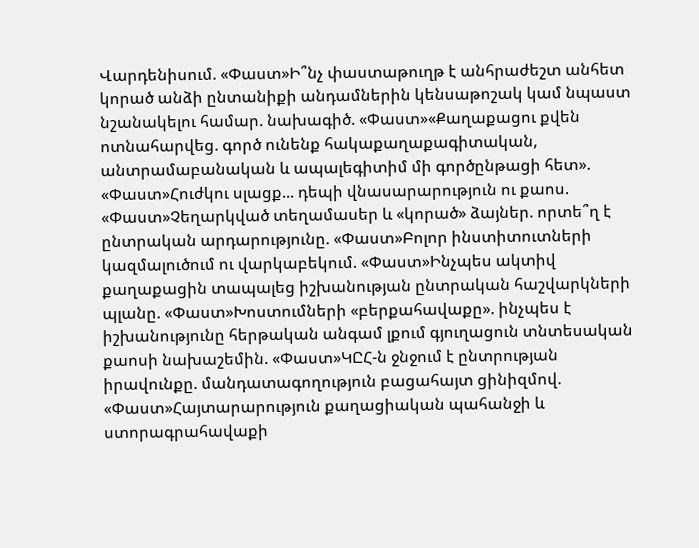Վարդենիսում. «Փաստ»Ի՞նչ փաստաթուղթ է անհրաժեշտ անհետ կորած անձի ընտանիքի անդամներին կենսաթոշակ կամ նպաստ նշանակելու համար. նախագիծ. «Փաստ»«Քաղաքացու քվեն ոտնահարվեց. գործ ունենք հակաքաղաքագիտական, անտրամաբանական և ապալեգիտիմ մի գործընթացի հետ». «Փաստ»Հուժկու սլացք... դեպի վնասարարություն ու քաոս. «Փաստ»Չեղարկված տեղամասեր և «կորած» ձայներ. որտե՞ղ է ընտրական արդարությունը. «Փաստ»Բոլոր ինստիտուտների կազմալուծում ու վարկաբեկում. «Փաստ»Ինչպես ակտիվ քաղաքացին տապալեց իշխանության ընտրական հաշվարկների պլանը. «Փաստ»Խոստումների «բերքահավաքը». ինչպես է իշխանությունը հերթական անգամ լքում գյուղացուն տնտեսական քաոսի նախաշեմին. «Փաստ»ԿԸՀ-ն ջնջում է ընտրության իրավունքը. մանդատագողություն բացահայտ ցինիզմով. «Փաստ»Հայտարարություն քաղացիական պահանջի և ստորագրահավաքի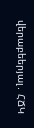վերաբեերյալ․ ՀՃԿ